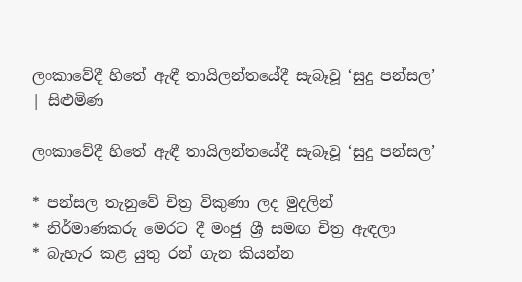ලංකාවේදී හිතේ ඇඳී තායිලන්තයේදී සැබෑවූ ‘සුදු පන්සල’ | සිළුමිණ

ලංකාවේදී හිතේ ඇඳී තායිලන්තයේදී සැබෑවූ ‘සුදු පන්සල’

* පන්සල තැනුවේ චිත්‍ර විකුණා ලද මුදලින්
* නිර්මාණකරු මෙරට දී මංජු ශ්‍රී සමඟ චිත්‍ර ඇඳලා
* බැහැර කළ යුතු රන් ගැන කියන්න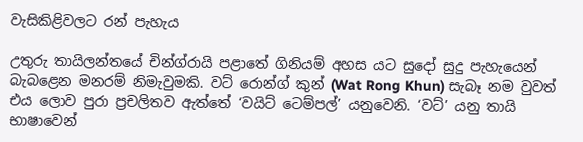වැසිකිළිවලට රන් පැහැය

උතුරු තායිලන්තයේ චින්ග්රායි පළාතේ ගිනියම් අහස යට සුදෝ සුදු පැහැයෙන් බැබළෙන මනරම් නිමැවුමකි. වට් රොන්ග් කුන් (Wat Rong Khun) සැබෑ නම වුවත් එය ලොව පුරා ප්‍රචලිතව ඇත්තේ ‘වයිට් ටෙම්පල්’ යනුවෙනි. ‘වට්’ යනු තායි භාෂාවෙන්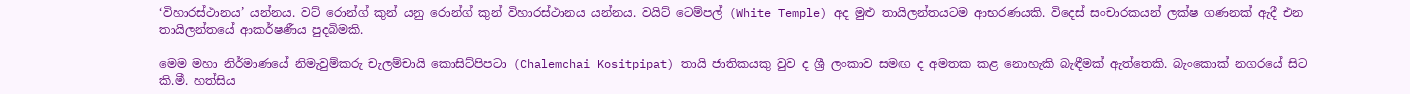‘විහාරස්ථානය’ යන්නය. වට් රොන්ග් කුන් යනු රොන්ග් කුන් විහාරස්ථානය යන්නය. වයිට් ටෙම්පල් (White Temple) අද මුළු තායිලන්තයටම ආභරණයකි. විදෙස් සංචාරකයන් ලක්ෂ ගණනක් ඇදී එන තායිලන්තයේ ආකර්ෂණීය පුදබිමකි.

මෙම මහා නිර්මාණයේ නිමැවුම්කරු චැලම්චායි කොසිට්පිපටා (Chalemchai Kositpipat) තායි ජාතිකයකු වුව ද ශ්‍රී ලංකාව සමඟ ද අමතක කළ නොහැකි බැඳීමක් ඇත්තෙකි. බැංකොක් නගරයේ සිට කි.මී. හත්සිය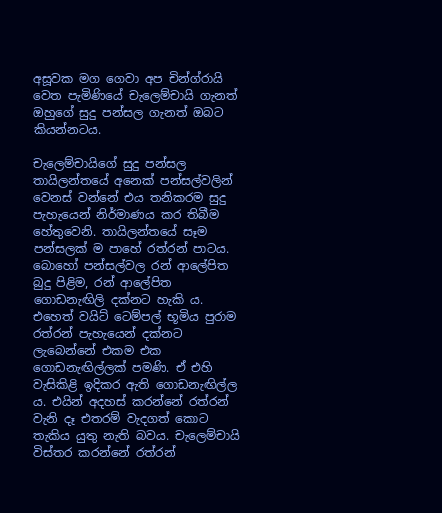අසූවක මග ගෙවා අප චින්ග්රායි වෙත පැමිණියේ චැලෙම්චායි ගැනත් ඔහුගේ සුදු පන්සල ගැනත් ඔබට කියන්නටය.

චැලෙම්චායිගේ සුදු පන්සල තායිලන්තයේ අනෙක් පන්සල්වලින් වෙනස් වන්නේ එය තනිකරම සුදු පැහැයෙන් නිර්මාණය කර තිබීම හේතුවෙනි. තායිලන්තයේ සෑම පන්සලක් ම පාහේ රත්රන් පාටය. බොහෝ පන්සල්වල රන් ආලේපිත බුදු පිළිම, රන් ආලේපිත ගොඩනැඟිලි දක්නට හැකි ය. එහෙත් වයිට් ටෙම්පල් භූමිය පුරාම රත්රන් පැහැයෙන් දක්නට ලැබෙන්නේ එකම එක ගොඩනැඟිල්ලක් පමණි. ඒ එහි වැසිකිළි ඉදිකර ඇති ගොඩනැඟිල්ල ය. එයින් අදහස් කරන්නේ රත්රන් වැනි දෑ එතරම් වැදගත් කොට තැකිය යුතු නැති බවය. චැලෙම්චායි විස්තර කරන්නේ රත්රන්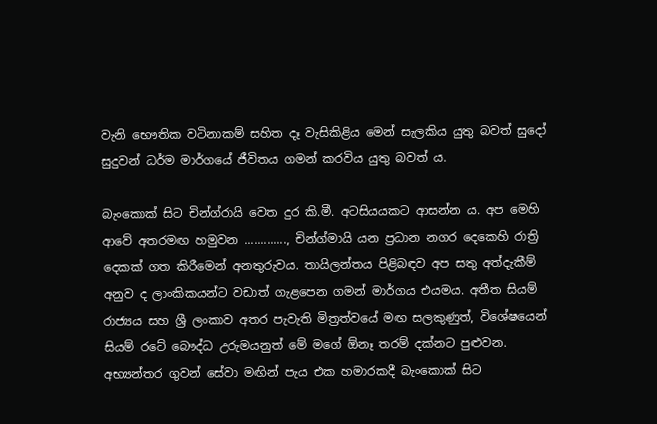වැනි භෞතික වටිනාකම් සහිත දෑ වැසිකිළිය මෙන් සැලකිය යුතු බවත් සුදෝ සුදුවන් ධර්ම මාර්ගයේ ජීවිතය ගමන් කරවිය යුතු බවත් ය.

බැංකොක් සිට චින්ග්රායි වෙත දුර කි.මී. අටසියයකට ආසන්න ය. අප මෙහි ආවේ අතරමඟ හමුවන ............., චින්ග්මායි යන ප්‍රධාන නගර දෙකෙහි රාත්‍රි දෙකක් ගත කිරීමෙන් අනතුරුවය. තායිලන්තය පිළිබඳව අප සතු අත්දැකීම් අනුව ද ලාංකිකයන්ට වඩාත් ගැළපෙන ගමන් මාර්ගය එයමය. අතීත සියම් රාජ්‍යය සහ ශ්‍රී ලංකාව අතර පැවැති මිත්‍රත්වයේ මඟ සලකුණුත්, විශේෂයෙන් සියම් රටේ ‍බෞද්ධ උරුමයනුත් මේ මගේ ඕනෑ තරම් දක්නට පුළුවන. අභ්‍යන්තර ගුවන් සේවා මඟින් පැය එක හමාරකදී බැංකොක් සිට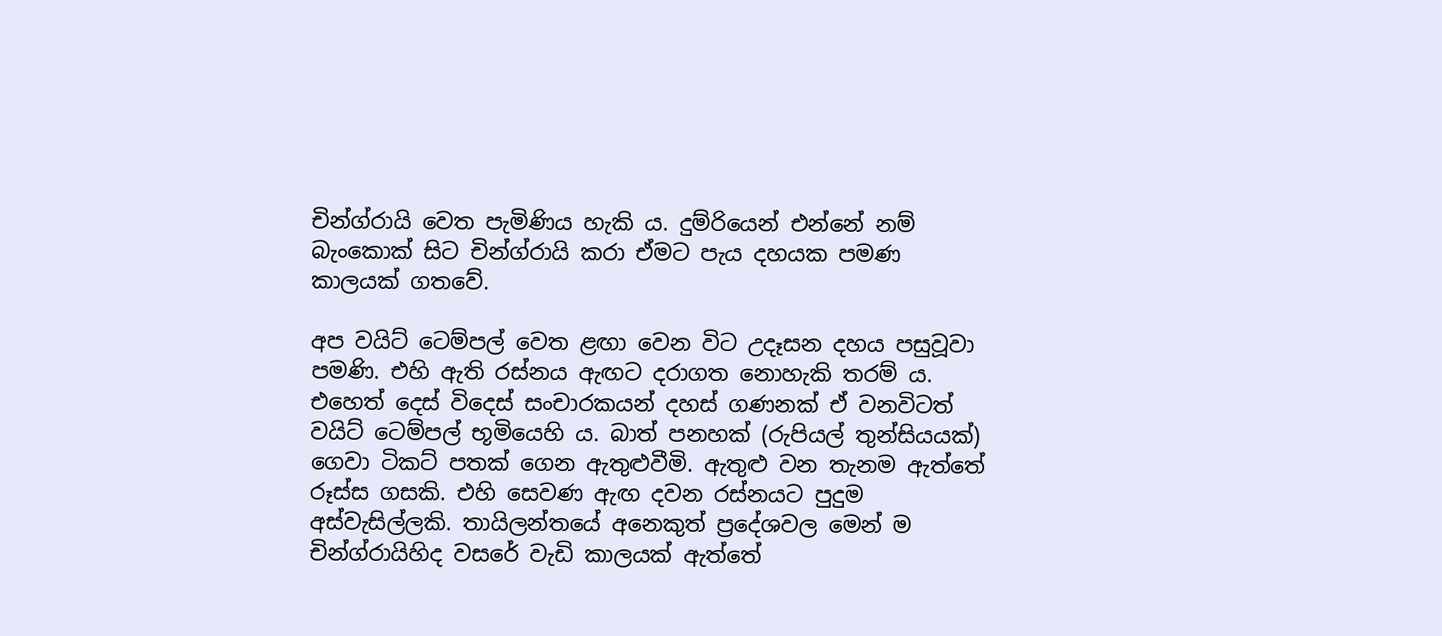චින්ග්රායි වෙත පැමිණිය හැකි ය. දුම්රියෙන් එන්නේ නම් බැංකොක් සිට චින්ග්රායි කරා ඒමට පැය දහයක පමණ කාලයක් ගතවේ.

අප වයිට් ටෙම්පල් වෙත ළඟා වෙන විට උදෑසන දහය පසුවූවා පමණි. එහි ඇති රස්නය ඇඟට දරාගත නොහැකි තරම් ය. එහෙත් දෙස් විදෙස් සංචාරකයන් දහස් ගණනක් ඒ වනවිටත් වයිට් ටෙම්පල් භූමියෙහි ය. බාත් පනහක් (රුපියල් තුන්සියයක්) ගෙවා ටිකට් පතක් ගෙන ඇතුළුවීමි. ඇතුළු වන තැනම ඇත්තේ රූස්ස ගසකි. එහි සෙවණ ඇඟ දවන රස්නයට පුදුම අස්වැසිල්ලකි. තායිලන්තයේ අනෙකුත් ප්‍රදේශවල මෙන් ම චින්ග්රායිහිද වසරේ වැඩි කාලයක් ඇත්තේ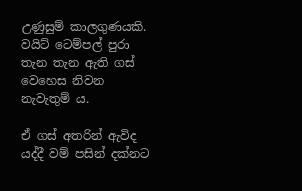උණුසුම් කාලගුණයකි. වයිට් ටෙම්පල් පුරා තැන තැන ඇති ගස් වෙහෙස නිවන නැවැතුම් ය.

ඒ ගස් අතරින් ඇවිද යද්දී වම් පසින් දක්නට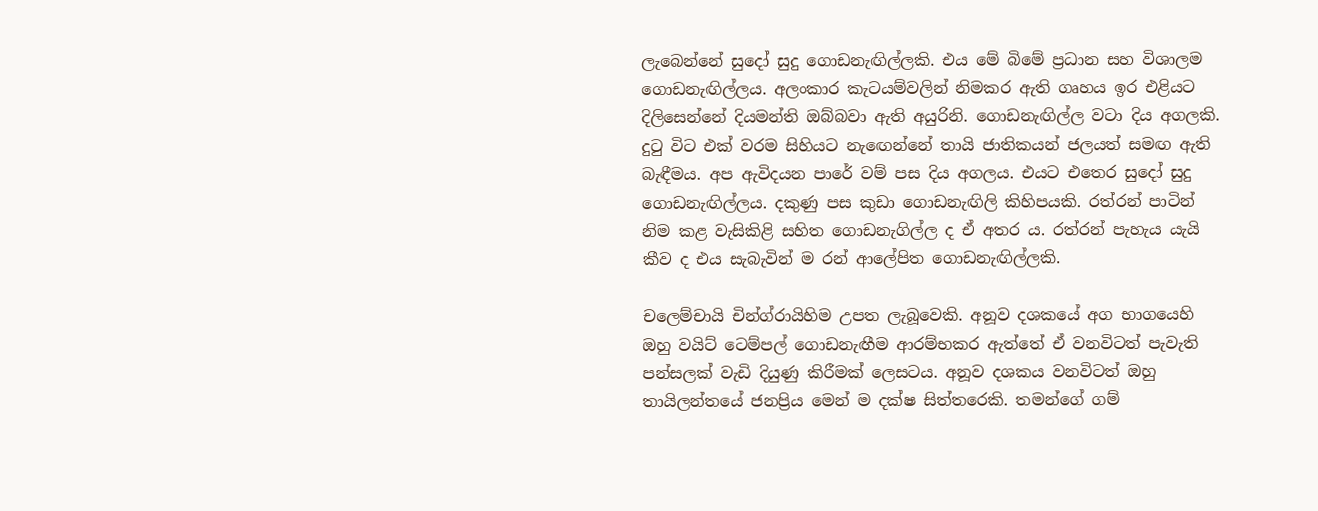ලැබෙන්නේ සුදෝ සුදු ගොඩනැඟිල්ලකි. එය මේ බිමේ ප්‍රධාන සහ විශාලම ගොඩනැඟිල්ලය. අලංකාර කැටයම්වලින් නිමකර ඇති ගෘහය ඉර එළියට දිලිසෙන්නේ දියමන්ති ඔබ්බවා ඇති අයුරිනි. ගොඩනැඟිල්ල වටා දිය අගලකි. දුටු විට එක් වරම සිහියට නැ‍ඟෙන්නේ තායි ජාතිකයන් ජලයත් සමඟ ඇති බැඳීමය. අප ඇවිදයන පාරේ වම් පස දිය අගලය. එයට ‍එතෙර සුදෝ සුදු ගොඩනැඟිල්ලය‍. දකුණු පස කුඩා ගොඩනැඟිලි කිහිපයකි. රත්රන් පාටින් නිම කළ වැසිකිළි සහිත ගොඩනැගිල්ල ද ඒ අතර ය. රත්රන් පැහැය යැයි කීව ද එය සැබැවින් ම රන් ආලේපිත ගොඩනැඟිල්ලකි.

චලෙම්චායි චින්ග්රායිහිම උපත ලැබූවෙකි. අනූව දශකයේ අග භාගයෙහි ඔහු වයිට් ටෙම්පල් ගොඩනැඟීම ආරම්භකර ඇත්තේ ඒ වනවිටත් පැවැති පන්සලක් වැඩි දියුණු කිරීමක් ලෙසටය. අනූව දශකය වනවිටත් ඔහු තායිලන්තයේ ජනප්‍රිය මෙන් ම දක්ෂ සිත්තරෙකි. තමන්ගේ ගම්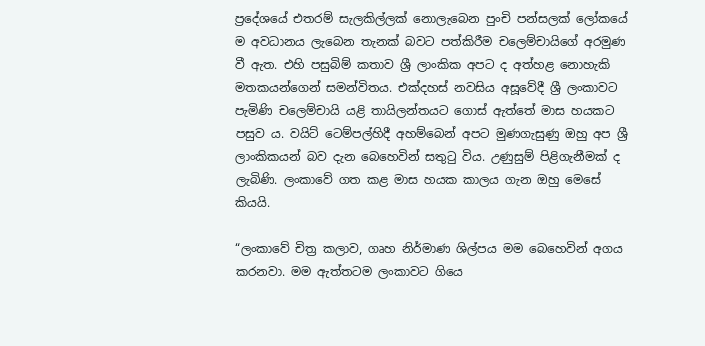ප්‍රදේශයේ එතරම් සැලකිල්ලක් නොලැබෙන පුංචි පන්සලක් ලෝකයේ ම අවධානය ලැබෙන තැනක් බවට පත්කිරීම චලෙම්චායිගේ අරමුණ වී ඇත. එහි පසුබිම් කතාව ශ්‍රී ලාංකික අපට ද අත්හළ නොහැකි මතකයන්ගෙන් සමන්විතය. එක්දහස් නවසිය අසූවේදී ශ්‍රී ලංකාවට පැමිණි චලෙම්චායි යළි තායිලන්තයට ගොස් ඇත්තේ මාස හයකට පසුව ය. වයිට් ටෙම්පල්හිදී අහම්බෙන් අපට මුණගැසුණු ඔහු අප ශ්‍රී ලාංකිකයන් බව දැන බෙහෙවින් සතුටු විය. උණුසුම් පිළිගැනීමක් ද ලැබිණි. ලංකාවේ ගත කළ මාස හයක කාලය ගැන ඔහු මෙසේ කියයි.

“ලංකාවේ චිත්‍ර කලාව, ගෘහ නිර්මාණ ශිල්පය ‍මම බෙහෙවින් අගය කරනවා‍. මම ඇත්තටම ලංකාවට ගියෙ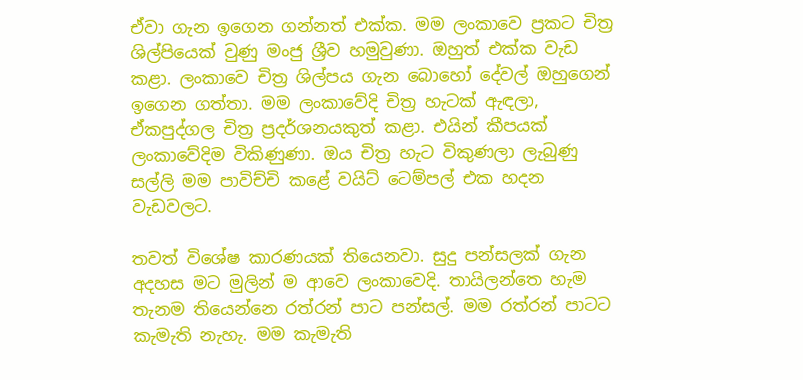ඒවා ගැන ඉගෙන ගන්නත් එක්ක. මම ලංකාවෙ ප්‍රකට චිත්‍ර ශිල්පියෙක් වුණු මංජු ශ්‍රීව හමුවුණා. ඔහුත් එක්ක වැඩ කළා. ලංකාවෙ චිත්‍ර ශිල්පය ගැන බොහෝ දේවල් ඔහුගෙන් ඉගෙන ගත්තා. මම ලංකාවේදි චිත්‍ර හැටක් ඇඳලා, ඒකපුද්ගල චිත්‍ර ප්‍රදර්ශනයකුත් කළා. එයින් කීපයක් ලංකාවේදිම විකිණුණා. ඔය චිත්‍ර හැට විකුණලා ලැබුණු සල්ලි මම පාවිච්චි කළේ වයිට් ටෙම්පල් එ‍ක හදන වැඩවලට.

තවත් විශේෂ කාරණයක් තියෙනවා. සුදු පන්සලක් ගැන අදහස මට මුලින් ම ආවෙ ලංකාවෙදි‍. තායිලන්තෙ හැම තැනම තියෙන්නෙ රත්රන් පාට පන්සල්. මම රත්රන් පාටට කැමැති නැහැ. මම කැමැති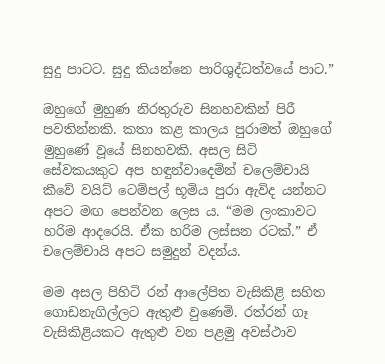සුදු පාටට. සුදු කියන්නෙ පාරිශුද්ධත්වයේ පාට.”

ඔහුගේ මුහුණ නිරතුරුව සිනහවකින් පිරී පවතින්නකි. කතා කළ කාලය පුරාමත් ඔහුගේ මුහුණේ වූයේ සිනහවකි. අසල සිටි සේවකයකුට අප හඳුන්වාදෙමින් චලෙම්චායි කීවේ වයිට් ටෙම්පල් භූමිය පුරා ඇවිද යන්නට අපට මඟ පෙන්වන ලෙස ය. “මම ලංකාවට හරිම ආදරෙයි. ඒක හරිම ලස්සන රටක්.” ඒ චලෙම්චායි අපට සමුදුන් වදන්ය.

මම අසල පිහිටි රන් ආලේපිත වැසිකිළි සහිත ගොඩනැගිල්ලට ඇතුළු වුණෙමි. රත්රන් ගෑ වැසිකිළියකට ඇතුළු වන පළමු අවස්ථාව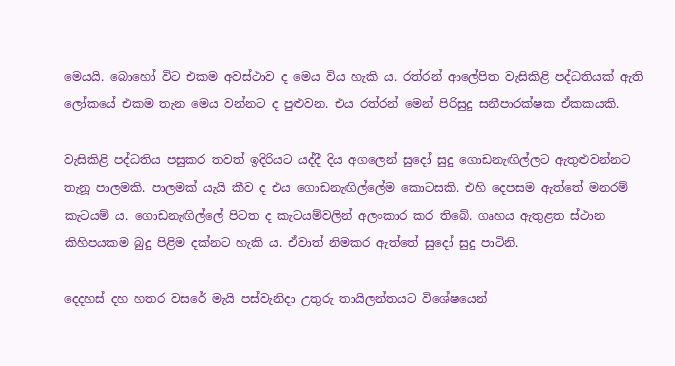මෙයයි. බොහෝ විට එකම අවස්ථාව ද මෙය විය හැකි ය. රත්රන් ආලේපිත වැසිකිළි පද්ධතියක් ඇති ලෝකයේ එකම තැන මෙය වන්නට ද පුළුවන. එය රත්රන් මෙන් පිරිසුදු සනීපාරක්ෂක ඒකකයකි.

වැසිකිළි පද්ධතිය පසුකර තවත් ඉදිරියට යද්දී දිය අගලෙන් සුදෝ සුදු ගොඩනැඟිල්ලට ඇතුළුවන්නට තැනූ පාලමකි. පාලමක් යැයි කීව ද එය ගොඩනැඟිල්ලේම කොටසකි. එහි දෙපසම ඇත්තේ මනරම් කැටයම් ය. ගොඩනැඟිල්ලේ පිටත ද කැටයම්වලින් අලංකාර කර තිබේ. ගෘහය ඇතුළත ස්ථාන කිහිපයකම බුදු පිළිම දක්නට හැකි ය. ඒවාත් නිමකර ඇත්තේ සුදෝ සුදු පාටිනි.

දෙදහස් දහ හතර වසරේ මැයි පස්වැනිදා උතුරු තායිලන්තයට විශේෂයෙන්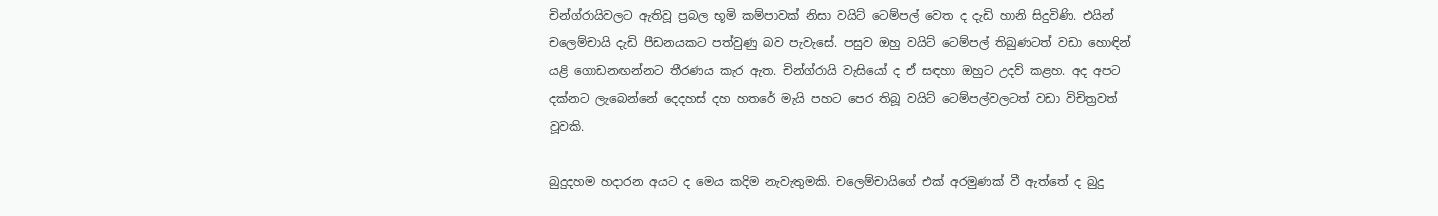චින්ග්රායිවලට ඇතිවූ ප්‍රබල භූමි කම්පාවක් නිසා වයිට් ටෙම්පල් වෙත ද දැඩි හානි සිදුවිණි. එයින් චලෙම්චායි දැඩි පීඩනයකට පත්වුණු බව පැවැසේ. පසුව ඔහු වයිට් ටෙම්පල් තිබුණටත් වඩා හොඳින් යළි ගොඩනඟන්නට තීරණය කැර ඇත. චින්ග්රායි වැසියෝ ද ඒ සඳහා ඔහුට උදව් කළහ. අද අපට දක්නට ලැබෙන්නේ දෙදහස් දහ හතරේ මැයි පහට පෙර තිබූ වයිට් ටෙම්පල්වලටත් වඩා විචිත්‍රවත් වූවකි.

බුදුදහම හදාරන අයට ද මෙය කදිම නැවැතුමකි. චලෙම්චායිගේ එක් අරමුණක් වී ඇත්තේ ද බුදු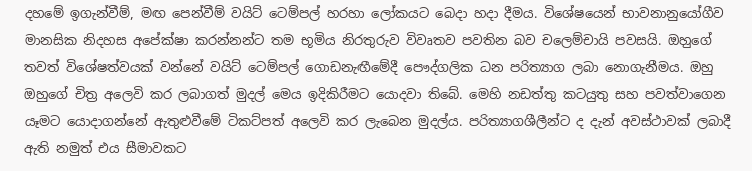දහමේ ඉගැන්වීම්, මඟ පෙන්වීම් වයිට් ටෙම්පල් හරහා ලෝකයට බෙදා හදා දීමය. වි‍‍ශේෂයෙන් භාවනානුයෝගීව මානසික නිදහස අපේක්ෂා කරන්නන්ට තම භූමිය නිරතුරුව විවෘතව පවතින බව චලෙම්චායි පවසයි. ඔහ‍ුගේ තවත් විශේෂත්වයක් වන්නේ වයිට් ටෙම්පල් ගොඩනැඟීමේදී පෞද්ගලික ධන පරිත්‍යාග ලබා නොගැනීමය. ඔහු ඔහුගේ චිත්‍ර අලෙවි කර ලබාගත් මුදල් මෙය ඉදිකිරීමට යොදවා තිබේ. මෙහි නඩත්තු කටයුතු සහ පවත්වාගෙන යෑමට යොදාගන්නේ ඇතුළුවීමේ ටිකට්පත් අලෙවි කර ලැබෙන මුදල්ය. පරිත්‍යාගශීලීන්ට ද දැන් අවස්ථාවක් ලබාදී ඇති නමුත් එය සීමාවකට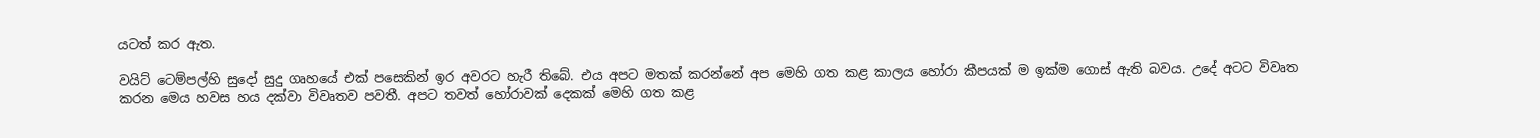යටත් කර ඇත.

වයිට් ටෙම්පල්හි සුදෝ සුදු ගෘහයේ එක් පසෙකින් ඉර අවරට හැරී තිබේ. එය අපට මතක් කරන්නේ අප මෙහි ගත ක‍ළ කාලය හෝරා කීපයක් ම ඉක්ම ගොස් ඇති බවය. උදේ අටට විවෘත කරන මෙය හවස හය දක්වා විවෘතව පවතී‍. අපට තවත් හෝරාවක් දෙකක් මෙහි ගත කළ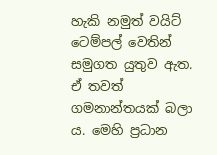හැකි නමුත් වයිට් ටෙම්පල් වෙතින් සමුගත යුතුව ඇත. ඒ තවත් ගමනාන්තයක් බලා ය. මෙහි ප්‍රධාන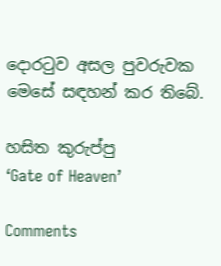දොරටුව අසල පුවරුවක මෙසේ සඳහන් කර තිබේ.

හසිත කුරුප්පු
‘Gate of Heaven’

Comments